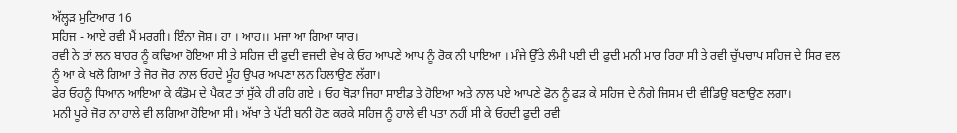ਅੱਲ੍ਹੜ ਮੁਟਿਆਰ 16
ਸਹਿਜ - ਆਏ ਰਵੀ ਮੈਂ ਮਰਗੀ। ਇੰਨਾ ਜੋਸ਼। ਹਾ । ਆਹ।। ਮਜਾ ਆ ਗਿਆ ਯਾਰ।
ਰਵੀ ਨੇ ਤਾਂ ਲਨ ਬਾਹਰ ਨੂੰ ਕਢਿਆ ਹੋਇਆ ਸੀ ਤੇ ਸਹਿਜ ਦੀ ਫੁਦੀ ਵਜਦੀ ਵੇਖ ਕੇ ਓਹ ਆਪਣੇ ਆਪ ਨੂੰ ਰੋਕ ਨੀ ਪਾਇਆ । ਮੰਜੇ ਉੱਤੇ ਲੰਮੀ ਪਈ ਦੀ ਫੁਦੀ ਮਨੀ ਮਾਰ ਰਿਹਾ ਸੀ ਤੇ ਰਵੀ ਚੁੱਪਚਾਪ ਸਹਿਜ ਦੇ ਸਿਰ ਵਲ ਨੂੰ ਆ ਕੇ ਖਲੋ ਗਿਆ ਤੇ ਜੋਰ ਜੋਰ ਨਾਲ ਓਹਦੇ ਮੂੰਹ ਉਪਰ ਅਪਣਾ ਲਨ ਹਿਲਾਉਣ ਲੱਗਾ।
ਫੇਰ ਓਹਨੂੰ ਧਿਆਨ ਆਇਆ ਕੇ ਕੰਡੋਮ ਦੇ ਪੈਕਟ ਤਾਂ ਸੁੱਕੇ ਹੀ ਰਹਿ ਗਏ । ਓਹ ਥੋੜਾ ਜਿਹਾ ਸਾਈਡ ਤੇ ਹੋਇਆ ਅਤੇ ਨਾਲ ਪਏ ਆਪਣੇ ਫੋਨ ਨੂੰ ਫੜ ਕੇ ਸਹਿਜ ਦੇ ਨੰਗੇ ਜਿਸਮ ਦੀ ਵੀਡਿਉ ਬਣਾਉਣ ਲਗਾ।
ਮਨੀ ਪੂਰੇ ਜੋਰ ਨਾ ਹਾਲੇ ਵੀ ਲਗਿਆ ਹੋਇਆ ਸੀ। ਅੱਖਾ ਤੇ ਪੱਟੀ ਬਨੀ ਹੋਣ ਕਰਕੇ ਸਹਿਜ ਨੂੰ ਹਾਲੇ ਵੀ ਪਤਾ ਨਹੀਂ ਸੀ ਕੇ ਓਹਦੀ ਫੁਦੀ ਰਵੀ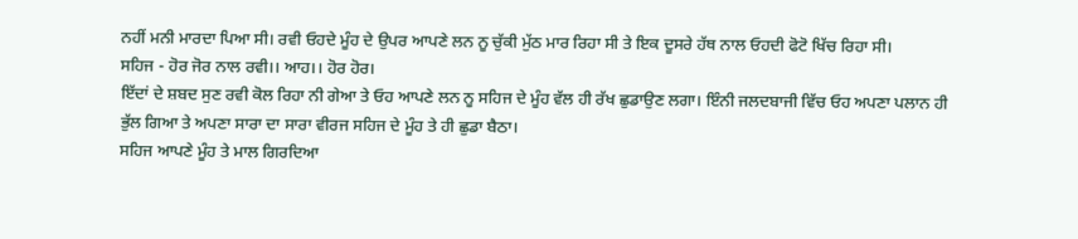ਨਹੀਂ ਮਨੀ ਮਾਰਦਾ ਪਿਆ ਸੀ। ਰਵੀ ਓਹਦੇ ਮੂੰਹ ਦੇ ਉਪਰ ਆਪਣੇ ਲਨ ਨੂ ਚੁੱਕੀ ਮੁੱਠ ਮਾਰ ਰਿਹਾ ਸੀ ਤੇ ਇਕ ਦੂਸਰੇ ਹੱਥ ਨਾਲ ਓਹਦੀ ਫੋਟੋ ਖਿੱਚ ਰਿਹਾ ਸੀ।
ਸਹਿਜ - ਹੋਰ ਜੋਰ ਨਾਲ ਰਵੀ।। ਆਹ।। ਹੋਰ ਹੋਰ।
ਇੱਦਾਂ ਦੇ ਸ਼ਬਦ ਸੁਣ ਰਵੀ ਕੋਲ ਰਿਹਾ ਨੀ ਗੇਆ ਤੇ ਓਹ ਆਪਣੇ ਲਨ ਨੂ ਸਹਿਜ ਦੇ ਮੂੰਹ ਵੱਲ ਹੀ ਰੱਖ ਛੁਡਾਉਣ ਲਗਾ। ਇੰਨੀ ਜਲਦਬਾਜੀ ਵਿੱਚ ਓਹ ਅਪਣਾ ਪਲਾਨ ਹੀ ਭੁੱਲ ਗਿਆ ਤੇ ਅਪਣਾ ਸਾਰਾ ਦਾ ਸਾਰਾ ਵੀਰਜ ਸਹਿਜ ਦੇ ਮੂੰਹ ਤੇ ਹੀ ਛੁਡਾ ਬੈਠਾ।
ਸਹਿਜ ਆਪਣੇ ਮੂੰਹ ਤੇ ਮਾਲ ਗਿਰਦਿਆ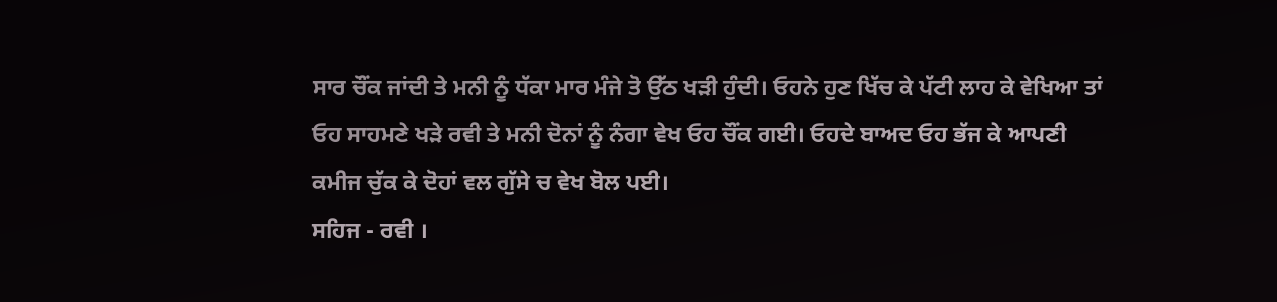ਸਾਰ ਚੌਂਕ ਜਾਂਦੀ ਤੇ ਮਨੀ ਨੂੰ ਧੱਕਾ ਮਾਰ ਮੰਜੇ ਤੋ ਉੱਠ ਖੜੀ ਹੁੰਦੀ। ਓਹਨੇ ਹੁਣ ਖਿੱਚ ਕੇ ਪੱਟੀ ਲਾਹ ਕੇ ਵੇਖਿਆ ਤਾਂ ਓਹ ਸਾਹਮਣੇ ਖੜੇ ਰਵੀ ਤੇ ਮਨੀ ਦੋਨਾਂ ਨੂੰ ਨੰਗਾ ਵੇਖ ਓਹ ਚੌਂਕ ਗਈ। ਓਹਦੇ ਬਾਅਦ ਓਹ ਭੱਜ ਕੇ ਆਪਣੀ ਕਮੀਜ ਚੁੱਕ ਕੇ ਦੋਹਾਂ ਵਲ ਗੁੱਸੇ ਚ ਵੇਖ ਬੋਲ ਪਈ।
ਸਹਿਜ - ਰਵੀ ।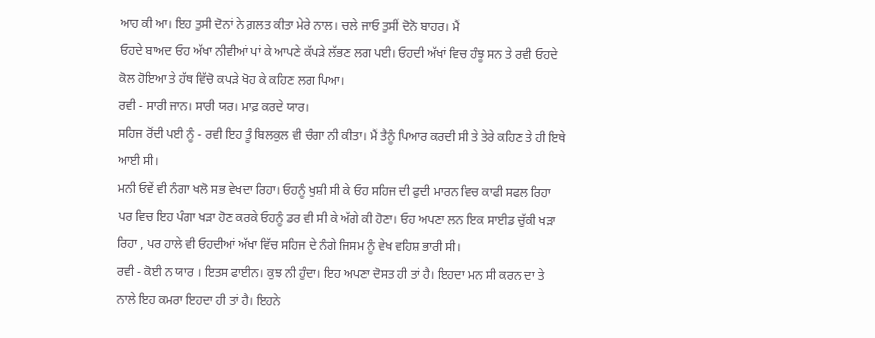ਆਹ ਕੀ ਆ। ਇਹ ਤੁਸੀ ਦੋਨਾਂ ਨੇ ਗ਼ਲਤ ਕੀਤਾ ਮੇਰੇ ਨਾਲ। ਚਲੇ ਜਾਓ ਤੁਸੀਂ ਦੋਨੋ ਬਾਹਰ। ਮੈਂ
ਓਹਦੇ ਬਾਅਦ ਓਹ ਅੱਖਾ ਨੀਵੀਆਂ ਪਾਂ ਕੇ ਆਪਣੇ ਕੱਪੜੇ ਲੱਭਣ ਲਗ ਪਈ। ਓਹਦੀ ਅੱਖਾਂ ਵਿਚ ਹੰਝੂ ਸਨ ਤੇ ਰਵੀ ਓਹਦੇ ਕੋਲ ਹੋਇਆ ਤੇ ਹੱਥ ਵਿੱਚੋ ਕਪੜੇ ਖੋਹ ਕੇ ਕਹਿਣ ਲਗ ਪਿਆ।
ਰਵੀ - ਸਾਰੀ ਜਾਨ। ਸਾਰੀ ਯਰ। ਮਾਫ਼ ਕਰਦੇ ਯਾਰ।
ਸਹਿਜ ਰੋਂਦੀ ਪਈ ਨੂੰ - ਰਵੀ ਇਹ ਤੂੰ ਬਿਲਕੁਲ ਵੀ ਚੰਗਾ ਨੀ ਕੀਤਾ। ਮੈਂ ਤੈਨੂੰ ਪਿਆਰ ਕਰਦੀ ਸੀ ਤੇ ਤੇਰੇ ਕਹਿਣ ਤੇ ਹੀ ਇਥੇ ਆਈ ਸੀ।
ਮਨੀ ਓਵੇਂ ਵੀ ਨੰਗਾ ਖਲੋ ਸਭ ਵੇਖਦਾ ਰਿਹਾ। ਓਹਨੂੰ ਖੁਸ਼ੀ ਸੀ ਕੇ ਓਹ ਸਹਿਜ ਦੀ ਫੁਦੀ ਮਾਰਨ ਵਿਚ ਕਾਫੀ ਸਫਲ ਰਿਹਾ ਪਰ ਵਿਚ ਇਹ ਪੰਗਾ ਖੜਾ ਹੋਣ ਕਰਕੇ ਓਹਨੂੰ ਡਰ ਵੀ ਸੀ ਕੇ ਅੱਗੇ ਕੀ ਹੋਣਾ। ਓਹ ਅਪਣਾ ਲਨ ਇਕ ਸਾਈਡ ਚੁੱਕੀ ਖੜਾ ਰਿਹਾ , ਪਰ ਹਾਲੇ ਵੀ ਓਹਦੀਆਂ ਅੱਖਾ ਵਿੱਚ ਸਹਿਜ ਦੇ ਨੰਗੇ ਜਿਸਮ ਨੂੰ ਵੇਖ ਵਹਿਸ਼ ਭਾਰੀ ਸੀ।
ਰਵੀ - ਕੋਈ ਨ ਯਾਰ । ਇਤਸ ਫਾਈਨ। ਕੁਝ ਨੀ ਹੁੰਦਾ। ਇਹ ਅਪਣਾ ਦੋਸਤ ਹੀ ਤਾਂ ਹੈ। ਇਹਦਾ ਮਨ ਸੀ ਕਰਨ ਦਾ ਤੇ ਨਾਲੇ ਇਹ ਕਮਰਾ ਇਹਦਾ ਹੀ ਤਾਂ ਹੈ। ਇਹਨੇ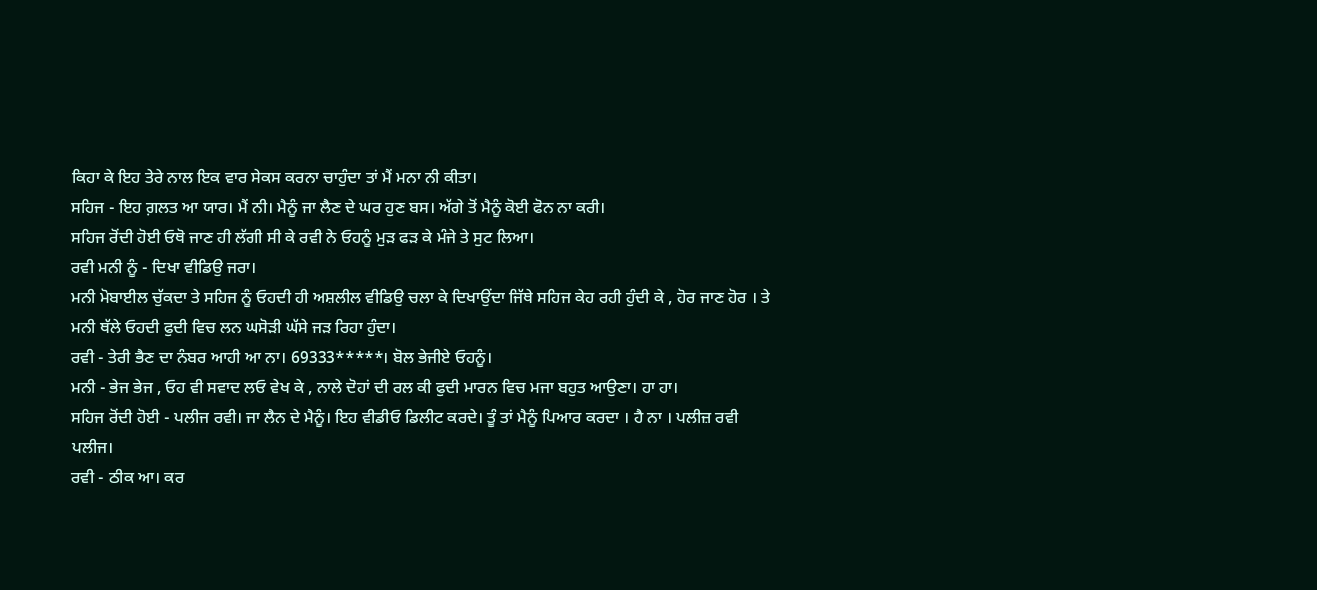ਕਿਹਾ ਕੇ ਇਹ ਤੇਰੇ ਨਾਲ ਇਕ ਵਾਰ ਸੇਕਸ ਕਰਨਾ ਚਾਹੁੰਦਾ ਤਾਂ ਮੈਂ ਮਨਾ ਨੀ ਕੀਤਾ।
ਸਹਿਜ - ਇਹ ਗ਼ਲਤ ਆ ਯਾਰ। ਮੈਂ ਨੀ। ਮੈਨੂੰ ਜਾ ਲੈਣ ਦੇ ਘਰ ਹੁਣ ਬਸ। ਅੱਗੇ ਤੋਂ ਮੈਨੂੰ ਕੋਈ ਫੋਨ ਨਾ ਕਰੀ।
ਸਹਿਜ ਰੋਂਦੀ ਹੋਈ ਓਥੋ ਜਾਣ ਹੀ ਲੱਗੀ ਸੀ ਕੇ ਰਵੀ ਨੇ ਓਹਨੂੰ ਮੁੜ ਫੜ ਕੇ ਮੰਜੇ ਤੇ ਸੁਟ ਲਿਆ।
ਰਵੀ ਮਨੀ ਨੂੰ - ਦਿਖਾ ਵੀਡਿਉ ਜਰਾ।
ਮਨੀ ਮੋਬਾਈਲ ਚੁੱਕਦਾ ਤੇ ਸਹਿਜ ਨੂੰ ਓਹਦੀ ਹੀ ਅਸ਼ਲੀਲ ਵੀਡਿਉ ਚਲਾ ਕੇ ਦਿਖਾਉਂਦਾ ਜਿੱਥੇ ਸਹਿਜ ਕੇਹ ਰਹੀ ਹੁੰਦੀ ਕੇ , ਹੋਰ ਜਾਣ ਹੋਰ । ਤੇ ਮਨੀ ਥੱਲੇ ਓਹਦੀ ਫੁਦੀ ਵਿਚ ਲਨ ਘਸੋੜੀ ਘੱਸੇ ਜੜ ਰਿਹਾ ਹੁੰਦਾ।
ਰਵੀ - ਤੇਰੀ ਭੈਣ ਦਾ ਨੰਬਰ ਆਹੀ ਆ ਨਾ। 69333*****। ਬੋਲ ਭੇਜੀਏ ਓਹਨੂੰ।
ਮਨੀ - ਭੇਜ ਭੇਜ , ਓਹ ਵੀ ਸਵਾਦ ਲਓ ਵੇਖ ਕੇ , ਨਾਲੇ ਦੋਹਾਂ ਦੀ ਰਲ ਕੀ ਫੁਦੀ ਮਾਰਨ ਵਿਚ ਮਜਾ ਬਹੁਤ ਆਉਣਾ। ਹਾ ਹਾ।
ਸਹਿਜ ਰੋਂਦੀ ਹੋਈ - ਪਲੀਜ ਰਵੀ। ਜਾ ਲੈਨ ਦੇ ਮੈਨੂੰ। ਇਹ ਵੀਡੀਓ ਡਿਲੀਟ ਕਰਦੇ। ਤੂੰ ਤਾਂ ਮੈਨੂੰ ਪਿਆਰ ਕਰਦਾ । ਹੈ ਨਾ । ਪਲੀਜ਼ ਰਵੀ ਪਲੀਜ।
ਰਵੀ - ਠੀਕ ਆ। ਕਰ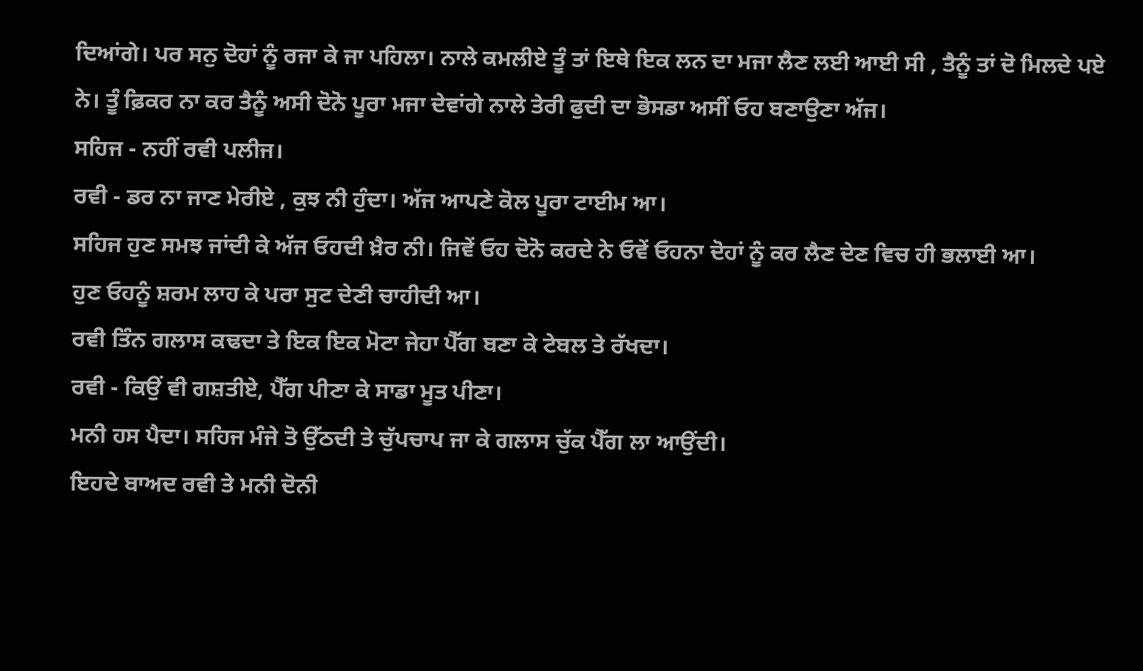ਦਿਆਂਗੇ। ਪਰ ਸਨੁ ਦੋਹਾਂ ਨੂੰ ਰਜਾ ਕੇ ਜਾ ਪਹਿਲਾ। ਨਾਲੇ ਕਮਲੀਏ ਤੂੰ ਤਾਂ ਇਥੇ ਇਕ ਲਨ ਦਾ ਮਜਾ ਲੈਣ ਲਈ ਆਈ ਸੀ , ਤੈਨੂੰ ਤਾਂ ਦੋ ਮਿਲਦੇ ਪਏ ਨੇ। ਤੂੰ ਫ਼ਿਕਰ ਨਾ ਕਰ ਤੈਨੂੰ ਅਸੀ ਦੋਨੋ ਪੂਰਾ ਮਜਾ ਦੇਵਾਂਗੇ ਨਾਲੇ ਤੇਰੀ ਫੁਦੀ ਦਾ ਭੋਸਡਾ ਅਸੀਂ ਓਹ ਬਣਾਉਣਾ ਅੱਜ।
ਸਹਿਜ - ਨਹੀਂ ਰਵੀ ਪਲੀਜ।
ਰਵੀ - ਡਰ ਨਾ ਜਾਣ ਮੇਰੀਏ , ਕੁਝ ਨੀ ਹੁੰਦਾ। ਅੱਜ ਆਪਣੇ ਕੋਲ ਪੂਰਾ ਟਾਈਮ ਆ।
ਸਹਿਜ ਹੁਣ ਸਮਝ ਜਾਂਦੀ ਕੇ ਅੱਜ ਓਹਦੀ ਖ਼ੈਰ ਨੀ। ਜਿਵੇਂ ਓਹ ਦੋਨੋ ਕਰਦੇ ਨੇ ਓਵੇਂ ਓਹਨਾ ਦੋਹਾਂ ਨੂੰ ਕਰ ਲੈਣ ਦੇਣ ਵਿਚ ਹੀ ਭਲਾਈ ਆ।
ਹੁਣ ਓਹਨੂੰ ਸ਼ਰਮ ਲਾਹ ਕੇ ਪਰਾ ਸੁਟ ਦੇਣੀ ਚਾਹੀਦੀ ਆ।
ਰਵੀ ਤਿੰਨ ਗਲਾਸ ਕਢਦਾ ਤੇ ਇਕ ਇਕ ਮੋਟਾ ਜੇਹਾ ਪੈੱਗ ਬਣਾ ਕੇ ਟੇਬਲ ਤੇ ਰੱਖਦਾ।
ਰਵੀ - ਕਿਉਂ ਵੀ ਗਸ਼ਤੀਏ, ਪੈੱਗ ਪੀਣਾ ਕੇ ਸਾਡਾ ਮੂਤ ਪੀਣਾ।
ਮਨੀ ਹਸ ਪੈਦਾ। ਸਹਿਜ ਮੰਜੇ ਤੋ ਉੱਠਦੀ ਤੇ ਚੁੱਪਚਾਪ ਜਾ ਕੇ ਗਲਾਸ ਚੁੱਕ ਪੈੱਗ ਲਾ ਆਉਂਦੀ।
ਇਹਦੇ ਬਾਅਦ ਰਵੀ ਤੇ ਮਨੀ ਦੋਨੀ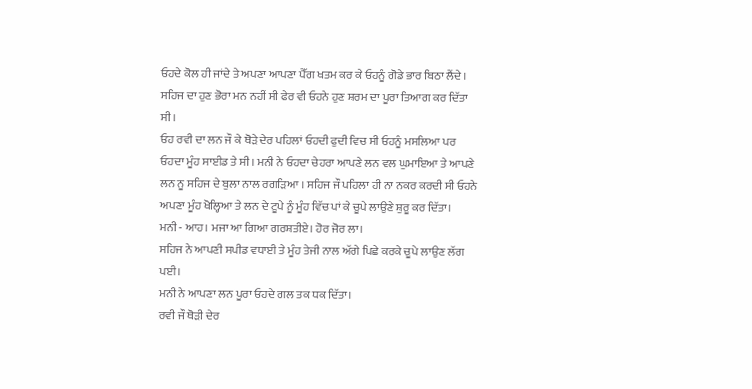ਓਹਦੇ ਕੋਲ ਹੀ ਜਾਂਦੇ ਤੇ ਅਪਣਾ ਆਪਣਾ ਪੈੱਗ ਖਤਮ ਕਰ ਕੇ ਓਹਨੂੰ ਗੋਡੇ ਭਾਰ ਬਿਠਾ ਲੈਂਦੇ ।
ਸਹਿਜ ਦਾ ਹੁਣ ਭੋਰਾ ਮਨ ਨਹੀਂ ਸੀ ਫੇਰ ਵੀ ਓਹਨੇ ਹੁਣ ਸ਼ਰਮ ਦਾ ਪੂਰਾ ਤਿਆਗ ਕਰ ਦਿੱਤਾ ਸੀ।
ਓਹ ਰਵੀ ਦਾ ਲਨ ਜੌ ਕੇ ਥੋੜੇ ਦੇਰ ਪਹਿਲਾਂ ਓਹਦੀ ਫੁਦੀ ਵਿਚ ਸੀ ਓਹਨੂੰ ਮਸਲਿਆ ਪਰ ਓਹਦਾ ਮੂੰਹ ਸਾਈਡ ਤੇ ਸੀ। ਮਨੀ ਨੇ ਓਹਦਾ ਚੇਹਰਾ ਆਪਣੇ ਲਨ ਵਲ ਘੁਮਾਇਆ ਤੇ ਆਪਣੇ ਲਨ ਨੂ ਸਹਿਜ ਦੇ ਬੁਲਾ ਨਾਲ ਰਗੜਿਆ । ਸਹਿਜ ਜੌ ਪਹਿਲਾ ਹੀ ਨਾ ਨਕਰ ਕਰਦੀ ਸੀ ਓਹਨੇ ਅਪਣਾ ਮੂੰਹ ਖੋਲ੍ਹਿਆ ਤੇ ਲਨ ਦੇ ਟੂਪੇ ਨੂੰ ਮੂੰਹ ਵਿੱਚ ਪਾਂ ਕੇ ਚੂਪੇ ਲਾਉਣੇ ਸ਼ੁਰੂ ਕਰ ਦਿੱਤਾ।
ਮਨੀ - ਆਹ। ਮਜਾ ਆ ਗਿਆ ਗਰਸ਼ਤੀਏ। ਹੋਰ ਜੋਰ ਲਾ।
ਸਹਿਜ ਨੇ ਆਪਣੀ ਸਪੀਡ ਵਧਾਈ ਤੇ ਮੂੰਹ ਤੇਜੀ ਨਾਲ ਅੱਗੇ ਪਿਛੇ ਕਰਕੇ ਚੂਪੇ ਲਾਉਣ ਲੱਗ ਪਈ।
ਮਨੀ ਨੇ ਆਪਣਾ ਲਨ ਪੂਰਾ ਓਹਦੇ ਗਲ ਤਕ ਧਕ ਦਿੱਤਾ।
ਰਵੀ ਜੌ ਥੋੜੀ ਦੇਰ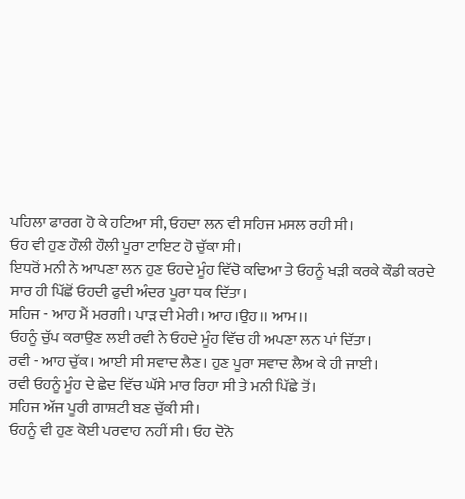ਪਹਿਲਾ ਫਾਰਗ ਹੋ ਕੇ ਹਟਿਆ ਸੀ, ਓਹਦਾ ਲਨ ਵੀ ਸਹਿਜ ਮਸਲ ਰਹੀ ਸੀ।
ਓਹ ਵੀ ਹੁਣ ਹੌਲੀ ਹੌਲੀ ਪੂਰਾ ਟਾਇਟ ਹੋ ਚੁੱਕਾ ਸੀ।
ਇਧਰੋਂ ਮਨੀ ਨੇ ਆਪਣਾ ਲਨ ਹੁਣ ਓਹਦੇ ਮੂੰਹ ਵਿੱਚੋ ਕਢਿਆ ਤੇ ਓਹਨੂੰ ਖੜੀ ਕਰਕੇ ਕੌਡੀ ਕਰਦੇ ਸਾਰ ਹੀ ਪਿੱਛੋਂ ਓਹਦੀ ਫੁਦੀ ਅੰਦਰ ਪੂਰਾ ਧਕ ਦਿੱਤਾ।
ਸਹਿਜ - ਆਹ ਮੈਂ ਮਰਗੀ। ਪਾੜ ਦੀ ਮੇਰੀ। ਆਹ।ਉਹ।। ਆਮ।।
ਓਹਨੂੰ ਚੁੱਪ ਕਰਾਉਣ ਲਈ ਰਵੀ ਨੇ ਓਹਦੇ ਮੂੰਹ ਵਿੱਚ ਹੀ ਅਪਣਾ ਲਨ ਪਾਂ ਦਿੱਤਾ।
ਰਵੀ - ਆਹ ਚੁੱਕ। ਆਈ ਸੀ ਸਵਾਦ ਲੈਣ। ਹੁਣ ਪੂਰਾ ਸਵਾਦ ਲੈਅ ਕੇ ਹੀ ਜਾਈ।
ਰਵੀ ਓਹਨੂੰ ਮੂੰਹ ਦੇ ਛੇਦ ਵਿੱਚ ਘੱਸੇ ਮਾਰ ਰਿਹਾ ਸੀ ਤੇ ਮਨੀ ਪਿੱਛੇ ਤੋਂ।
ਸਹਿਜ ਅੱਜ ਪੂਰੀ ਗਾਸ਼ਟੀ ਬਣ ਚੁੱਕੀ ਸੀ।
ਓਹਨੂੰ ਵੀ ਹੁਣ ਕੋਈ ਪਰਵਾਹ ਨਹੀਂ ਸੀ। ਓਹ ਦੋਨੋ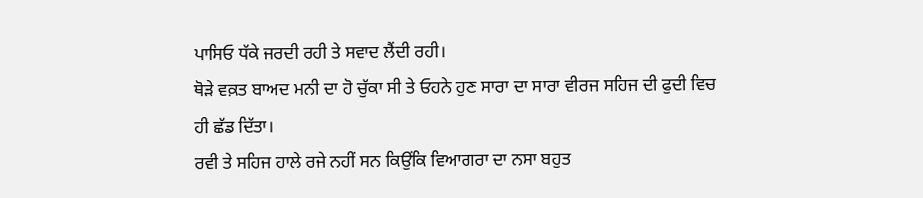ਪਾਸਿਓ ਧੱਕੇ ਜਰਦੀ ਰਹੀ ਤੇ ਸਵਾਦ ਲੈਂਦੀ ਰਹੀ।
ਥੋੜੇ ਵਕ਼ਤ ਬਾਅਦ ਮਨੀ ਦਾ ਹੋ ਚੁੱਕਾ ਸੀ ਤੇ ਓਹਨੇ ਹੁਣ ਸਾਰਾ ਦਾ ਸਾਰਾ ਵੀਰਜ ਸਹਿਜ ਦੀ ਫੁਦੀ ਵਿਚ ਹੀ ਛੱਡ ਦਿੱਤਾ।
ਰਵੀ ਤੇ ਸਹਿਜ ਹਾਲੇ ਰਜੇ ਨਹੀਂ ਸਨ ਕਿਉਂਕਿ ਵਿਆਗਰਾ ਦਾ ਨਸਾ ਬਹੁਤ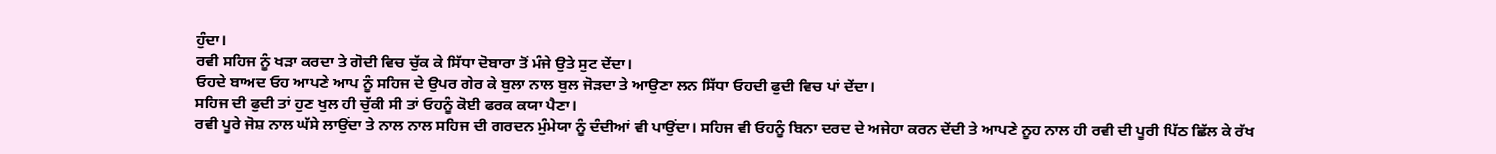ਹੁੰਦਾ।
ਰਵੀ ਸਹਿਜ ਨੂੰ ਖੜਾ ਕਰਦਾ ਤੇ ਗੋਦੀ ਵਿਚ ਚੁੱਕ ਕੇ ਸਿੱਧਾ ਦੋਬਾਰਾ ਤੋਂ ਮੰਜੇ ਉਤੇ ਸੁਟ ਦੇਂਦਾ।
ਓਹਦੇ ਬਾਅਦ ਓਹ ਆਪਣੇ ਆਪ ਨੂੰ ਸਹਿਜ ਦੇ ਉਪਰ ਗੇਰ ਕੇ ਬੁਲਾ ਨਾਲ ਬੁਲ ਜੋੜਦਾ ਤੇ ਆਉਣਾ ਲਨ ਸਿੱਧਾ ਓਹਦੀ ਫੁਦੀ ਵਿਚ ਪਾਂ ਦੇਂਦਾ।
ਸਹਿਜ ਦੀ ਫੁਦੀ ਤਾਂ ਹੁਣ ਖੁਲ ਹੀ ਚੁੱਕੀ ਸੀ ਤਾਂ ਓਹਨੂੰ ਕੋਈ ਫਰਕ ਕਯਾ ਪੈਣਾ।
ਰਵੀ ਪੂਰੇ ਜੋਸ਼ ਨਾਲ ਘੱਸੇ ਲਾਉਂਦਾ ਤੇ ਨਾਲ ਨਾਲ ਸਹਿਜ ਦੀ ਗਰਦਨ ਮੁੰਮੇਯਾ ਨੂੰ ਦੰਦੀਆਂ ਵੀ ਪਾਉਂਦਾ। ਸਹਿਜ ਵੀ ਓਹਨੂੰ ਬਿਨਾ ਦਰਦ ਦੇ ਅਜੇਹਾ ਕਰਨ ਦੇਂਦੀ ਤੇ ਆਪਣੇ ਨੂਹ ਨਾਲ ਹੀ ਰਵੀ ਦੀ ਪੂਰੀ ਪਿੱਠ ਛਿੱਲ ਕੇ ਰੱਖ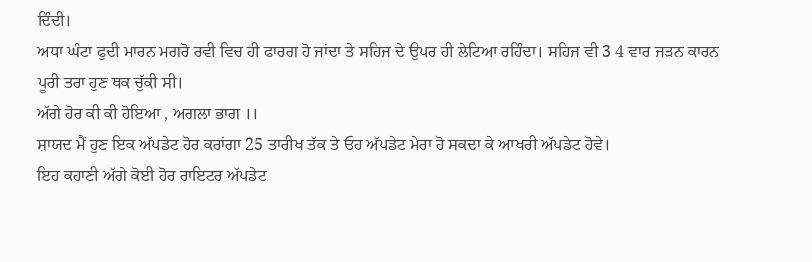ਦਿੰਦੀ।
ਅਧਾ ਘੰਟਾ ਫੁਦੀ ਮਾਰਨ ਮਗਰੋ ਰਵੀ ਵਿਚ ਹੀ ਫਾਰਗ ਹੋ ਜਾਂਦਾ ਤੇ ਸਹਿਜ ਦੇ ਉਪਰ ਹੀ ਲੇਟਿਆ ਰਹਿੰਦਾ। ਸਹਿਜ ਵੀ 3 4 ਵਾਰ ਜੜਨ ਕਾਰਨ ਪੂਰੀ ਤਰਾ ਹੁਣ ਥਕ ਚੁੱਕੀ ਸੀ।
ਅੱਗੇ ਹੋਰ ਕੀ ਕੀ ਹੋਇਆ , ਅਗਲਾ ਭਾਗ ।।
ਸ਼ਾਯਦ ਮੈਂ ਹੁਣ ਇਕ ਅੱਪਡੇਟ ਹੋਰ ਕਰਾਂਗਾ 25 ਤਾਰੀਖ ਤੱਕ ਤੇ ਓਹ ਅੱਪਡੇਟ ਮੇਰਾ ਹੋ ਸਕਦਾ ਕੇ ਆਖਰੀ ਅੱਪਡੇਟ ਹੋਵੇ।
ਇਹ ਕਹਾਣੀ ਅੱਗੇ ਕੋਈ ਹੋਰ ਰਾਇਟਰ ਅੱਪਡੇਟ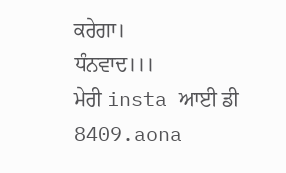ਕਰੇਗਾ।
ਧੰਨਵਾਦ।।।
ਮੇਰੀ insta ਆਈ ਡੀ
8409.aona